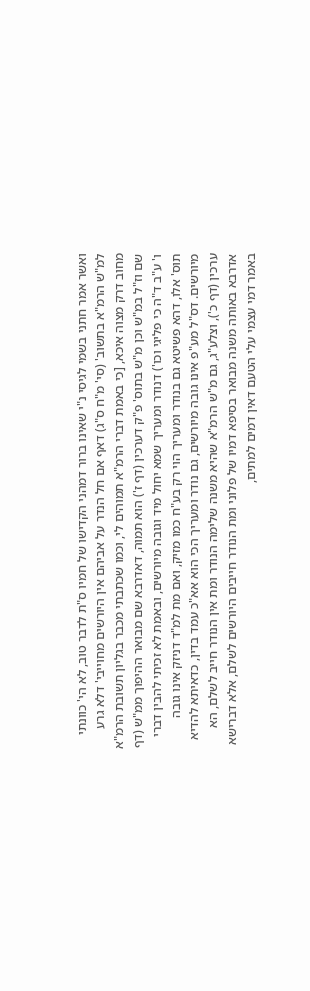ואשר אמר חתני בשמי לגיסי נ"י שאינו ברור דמהני הקדישו של חמיו ס"ת לדבר טוב, לא הי' כוונתי למ"ש הרמ"א בתשוב' (סי' מ"ח ס"ג) דאף אם חל הנדר על אביהם אין היורשים מחוייבי' דלא גרע מחוב דרק מצוה איכא, [כי באמת דברי הרמ"א תמוהים לי, וכמו שכתבתי מכבר בגליון תשובת הרמ"א שם וז"ל במ"ש וכן מ"ש בתוס' פ"ק דערכין (דף ז') הוא תמוה, דאדרבא שם מבואר ההיפוך ממ"ש (דף ו' ע"ב ד"ה כי פליגי וכו') דנודר ומעריך שמא יחול מיד וגובה מיורשים, ובאמת לא זכיתי להבין דברי תוס' אלו, דהא פשיטא גם בנודר ומעריך הוי רק בע"ח כמו מזיק, ואם מת למ"ד דניזק אינו גובה מיורשים. דס"ל מע"פ אינו גובה מיורשים, גם נודר ומעריך הכי הוא אא"כ עמד בדין, כדאיתא להדיא ערכין (דף כ'), וצלע"ג, גם מ"ש הרמ"א שהיא משנה שלימה הנודר ומת אין הנודר חייב לשלם, הא אדרבא באותה משנה מבואר בסיפא דמיו של פלוני ומת הנודר חייבים היורשים לשלם, אלא דברישא באמר דמי עצמי עלי הטעם דאין דמים למתים,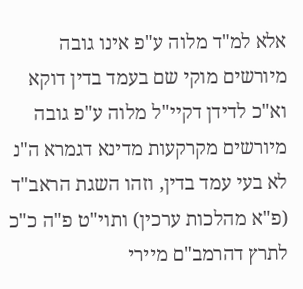אלא למ"ד מלוה ע"פ אינו גובה מיורשים מוקי שם בעמד בדין דוקא וא"כ לדידן דקיי"ל מלוה ע"פ גובה מיורשים מקרקעות מדינא דגמרא ה"נ לא בעי עמד בדין, וזהו השגת הראב"ד (פ"א מהלכות ערכין) ותוי"ט פ"ה כ"כ לתרץ דהרמב"ם מיירי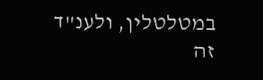במטלטלין, ולענ"ד זה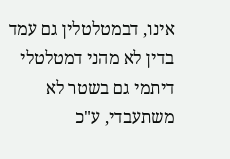אינו, דבמטלטלין גם עמד בדין לא מהני דמטלטלי דיתמי גם בשטר לא משתעבדי, ע"כ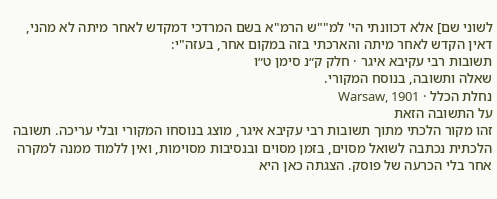לשוני שם] אלא דכוונתי הי' למ""ש הרמ"א בשם המרדכי דמקדש לאחר מיתה לא מהני, דאין הקדש לאחר מיתה והארכתי בזה במקום אחר, בעזה"י:
תשובות רבי עקיבא איגר · חלק ק״נ סימן ט״ו
שאלה ותשובה, בנוסח המקורי.
נחלת הכלל · Warsaw, 1901
על התשובה הזאת
זהו מקור הלכתי מתוך תשובות רבי עקיבא איגר, מוצג בנוסחו המקורי ובלי עריכה. תשובה הלכתית נכתבה לשואל מסוים, בזמן מסוים ובנסיבות מסוימות, ואין ללמוד ממנה למקרה אחר בלי הכרעה של פוסק. הצגתה כאן היא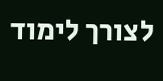לצורך לימוד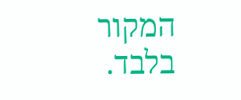המקור בלבד.